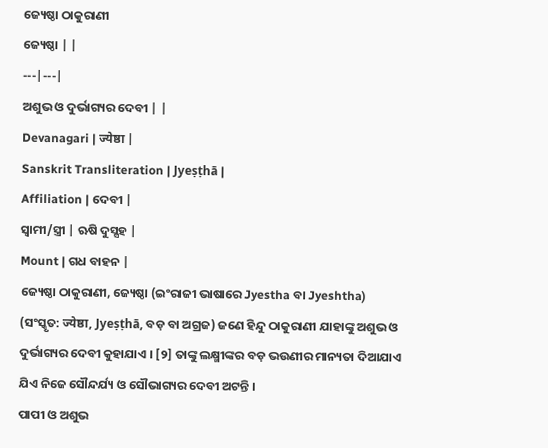ଜ୍ୟେଷ୍ଠା ଠାକୁରାଣୀ
ଜ୍ୟେଷ୍ଠା | |
---|---|
ଅଶୁଭ ଓ ଦୁର୍ଭାଗ୍ୟର ଦେବୀ | |
Devanagari | ज्येष्ठा |
Sanskrit Transliteration | Jyeṣṭhā |
Affiliation | ଦେବୀ |
ସ୍ୱାମୀ/ସ୍ତ୍ରୀ | ଋଷି ଦୁସ୍ସହ |
Mount | ଗଧ ବାହନ |
ଜ୍ୟେଷ୍ଠା ଠାକୁରାଣୀ, ଜ୍ୟେଷ୍ଠା (ଇଂରାଜୀ ଭାଷାରେ Jyestha ବା Jyeshtha) (ସଂସ୍କୃତ: ज्येष्ठा, Jyeṣṭhā, ବଡ଼ ବା ଅଗ୍ରଜ) ଜଣେ ହିନ୍ଦୁ ଠାକୁରାଣୀ ଯାହାଙ୍କୁ ଅଶୁଭ ଓ ଦୁର୍ଭାଗ୍ୟର ଦେବୀ କୁହାଯାଏ । [୨] ତାଙ୍କୁ ଲକ୍ଷ୍ମୀଙ୍କର ବଡ଼ ଭଉଣୀର ମାନ୍ୟତା ଦିଆଯାଏ ଯିଏ ନିଜେ ସୌନ୍ଦର୍ଯ୍ୟ ଓ ସୌଭାଗ୍ୟର ଦେବୀ ଅଟନ୍ତି ।
ପାପୀ ଓ ଅଶୁଭ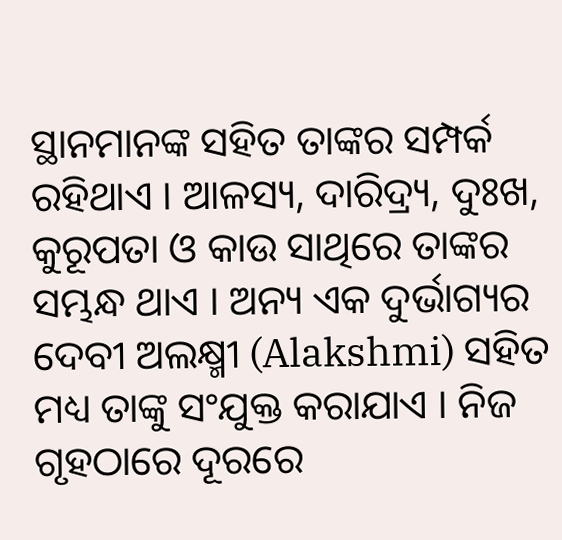ସ୍ଥାନମାନଙ୍କ ସହିତ ତାଙ୍କର ସମ୍ପର୍କ ରହିଥାଏ । ଆଳସ୍ୟ, ଦାରିଦ୍ର୍ୟ, ଦୁଃଖ, କୁରୂପତା ଓ କାଉ ସାଥିରେ ତାଙ୍କର ସମ୍ଭନ୍ଧ ଥାଏ । ଅନ୍ୟ ଏକ ଦୁର୍ଭାଗ୍ୟର ଦେବୀ ଅଲକ୍ଷ୍ମୀ (Alakshmi) ସହିତ ମଧ୍ୟ ତାଙ୍କୁ ସଂଯୁକ୍ତ କରାଯାଏ । ନିଜ ଗୃହଠାରେ ଦୂରରେ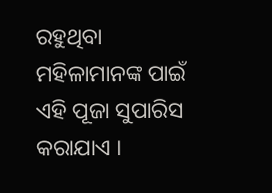ରହୁଥିବା ମହିଳାମାନଙ୍କ ପାଇଁ ଏହି ପୂଜା ସୁପାରିସ କରାଯାଏ ।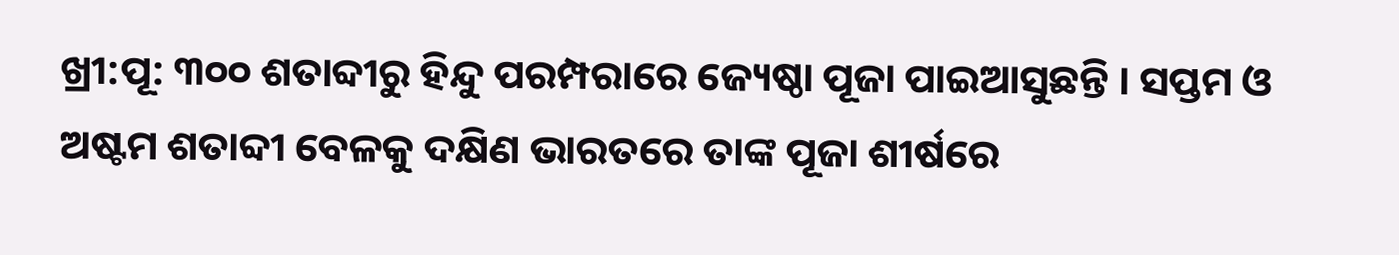ଖ୍ରୀ:ପୂ: ୩୦୦ ଶତାବ୍ଦୀରୁ ହିନ୍ଦୁ ପରମ୍ପରାରେ ଜ୍ୟେଷ୍ଠା ପୂଜା ପାଇଆସୁଛନ୍ତି । ସପ୍ତମ ଓ ଅଷ୍ଟମ ଶତାବ୍ଦୀ ବେଳକୁ ଦକ୍ଷିଣ ଭାରତରେ ତାଙ୍କ ପୂଜା ଶୀର୍ଷରେ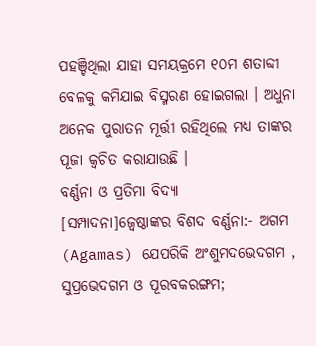ପହଞ୍ଚିଥିଲା ଯାହା ସମୟକ୍ରମେ ୧୦ମ ଶତାବ୍ଦୀ ବେଳକୁ କମିଯାଇ ବିସ୍ମରଣ ହୋଇଗଲା । ଅଧୁନା ଅନେକ ପୁରାତନ ମୂର୍ତ୍ତୀ ରହିଥିଲେ ମଧ୍ୟ ତାଙ୍କର ପୂଜା କ୍ୱଚିତ କରାଯାଉଛି ।
ବର୍ଣ୍ଣନା ଓ ପ୍ରତିମା ବିଦ୍ୟା
[ସମ୍ପାଦନା]ଜ୍ୱେଷ୍ଠାଙ୍କର ବିଶଦ ବର୍ଣ୍ଣନା:- ଅଗମ (Agamas) ଯେପରିକି ଅଂଶୁମଦଭେଦଗମ , ସୁପ୍ରଭେଦଗମ ଓ ପୂରବକରଙ୍ଗମ;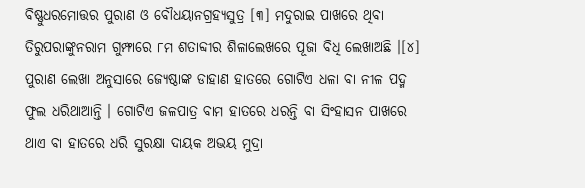ବିଷ୍ଣୁଧରମୋତ୍ତର ପୁରାଣ ଓ ବୌଧୟାନଗ୍ରହ୍ୟସୁତ୍ର [୩] ମଦୁରାଇ ପାଖରେ ଥିବା ତିରୁପରାଙ୍କୁନରାମ ଗୁମ୍ଫାରେ ୮ମ ଶତାବ୍ଦୀର ଶିଳାଲେଖରେ ପୂଜା ବିଧି ଲେଖାଅଛି ।[୪]
ପୁରାଣ ଲେଖା ଅନୁସାରେ ଜ୍ୟେଷ୍ଠାଙ୍କ ଡାହାଣ ହାତରେ ଗୋଟିଏ ଧଳା ବା ନୀଳ ପଦ୍ମ ଫୁଲ ଧରିଥାଆନ୍ତି । ଗୋଟିଏ ଜଳପାତ୍ର ବାମ ହାତରେ ଧରନ୍ତି ବା ସିଂହାସନ ପାଖରେ ଥାଏ ବା ହାତରେ ଧରି ସୁରକ୍ଷା ଦାୟକ ଅଭୟ ମୁଦ୍ରା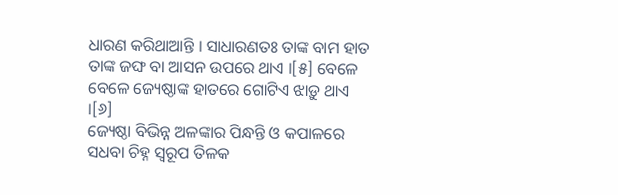ଧାରଣ କରିଥାଆନ୍ତି । ସାଧାରଣତଃ ତାଙ୍କ ବାମ ହାତ ତାଙ୍କ ଜଙ୍ଘ ବା ଆସନ ଉପରେ ଥାଏ ।[୫] ବେଳେ ବେଳେ ଜ୍ୟେଷ୍ଠାଙ୍କ ହାତରେ ଗୋଟିଏ ଝାଡ଼ୁ ଥାଏ ।[୬]
ଜ୍ୟେଷ୍ଠା ବିଭିନ୍ନ ଅଳଙ୍କାର ପିନ୍ଧନ୍ତି ଓ କପାଳରେ ସଧବା ଚିହ୍ନ ସ୍ୱରୂପ ତିଳକ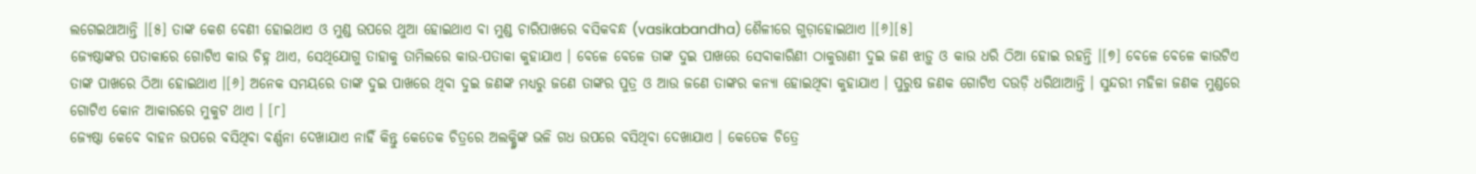ଲଗେଇଥାଆନ୍ତି ।[୫] ତାଙ୍କ କେଶ ବେଣୀ ହୋଇଥାଏ ଓ ମୁଣ୍ଡ ଉପରେ ଥୁଆ ହୋଇଥାଏ ବା ମୁଣ୍ଡ ଚାରିପାଖରେ ବସିକବନ୍ଧ (vasikabandha) ଶୈଳୀରେ ଗୁଡ଼ାହୋଇଥାଏ ।[୬][୫]
ଜ୍ୟେଷ୍ଠାଙ୍କର ପତାକାରେ ଗୋଟିଏ କାଉ ଚିହ୍ନ ଥାଏ, ସେଥିଯୋଗୁ ତାହାକୁ ତାମିଲରେ କାଉ-ପତାକା କୁହାଯାଏ । ବେଳେ ବେଳେ ତାଙ୍କ ଦୁଇ ପାଖରେ ସେବାକାରିଣୀ ଠାକୁରାଣୀ ଦୁଇ ଜଣ ଝାଡ଼ୁ ଓ କାଉ ଧରି ଠିଆ ହୋଇ ରହନ୍ତି ।[୭] ବେଳେ ବେଳେ କାଉଟିଏ ତାଙ୍କ ପାଖରେ ଠିଆ ହୋଇଥାଏ ।[୬] ଅନେକ ସମୟରେ ତାଙ୍କ ଦୁଇ ପାଖରେ ଥିବା ଦୁଇ ଜଣଙ୍କ ମଧ୍ୟରୁ ଜଣେ ତାଙ୍କର ପୁତ୍ର ଓ ଆଉ ଜଣେ ତାଙ୍କର କନ୍ୟା ହୋଇଥିବା କୁହାଯାଏ । ପୁରୁଷ ଜଣକ ଗୋଟିଏ ଦଉଡ଼ି ଧରିଥାଆନ୍ତି । ସୁନ୍ଦରୀ ମହିଳା ଜଣକ ମୁଣ୍ଡରେ ଗୋଟିଏ କୋନ ଆକାରରେ ମୁକୁଟ ଥାଏ । [୮]
ଜ୍ୟେଷ୍ଠା କେବେ ବାହନ ଉପରେ ବସିଥିବା ବର୍ଣ୍ଣନା ଦେଖାଯାଏ ନାହିଁ କିନ୍ତୁ କେତେକ ଚିତ୍ରରେ ଅଲକ୍ଷ୍ମିଙ୍କ ଭଳି ଗଧ ଉପରେ ବସିଥିବା ଦେଖାଯାଏ । କେତେକ ଚିତ୍ରେ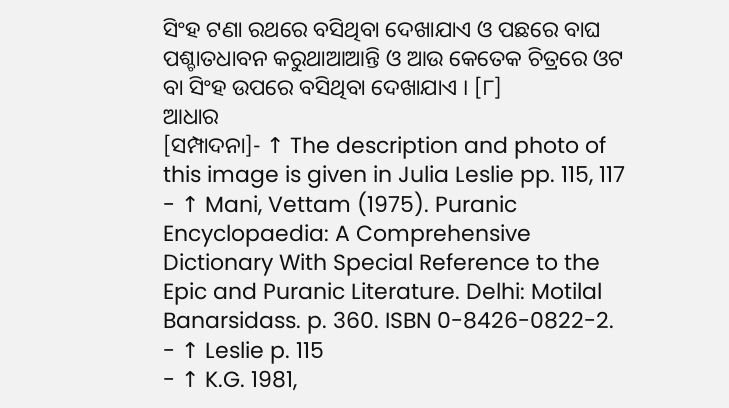ସିଂହ ଟଣା ରଥରେ ବସିଥିବା ଦେଖାଯାଏ ଓ ପଛରେ ବାଘ ପଶ୍ଚାତଧାବନ କରୁଥାଆଆନ୍ତି ଓ ଆଉ କେତେକ ଚିତ୍ରରେ ଓଟ ବା ସିଂହ ଉପରେ ବସିଥିବା ଦେଖାଯାଏ । [୮]
ଆଧାର
[ସମ୍ପାଦନା]- ↑ The description and photo of this image is given in Julia Leslie pp. 115, 117
- ↑ Mani, Vettam (1975). Puranic Encyclopaedia: A Comprehensive Dictionary With Special Reference to the Epic and Puranic Literature. Delhi: Motilal Banarsidass. p. 360. ISBN 0-8426-0822-2.
- ↑ Leslie p. 115
- ↑ K.G. 1981,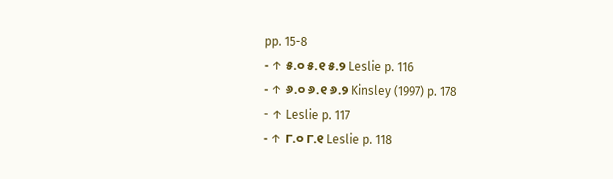pp. 15-8
- ↑ ୫.୦ ୫.୧ ୫.୨ Leslie p. 116
- ↑ ୬.୦ ୬.୧ ୬.୨ Kinsley (1997) p. 178
- ↑ Leslie p. 117
- ↑ ୮.୦ ୮.୧ Leslie p. 118